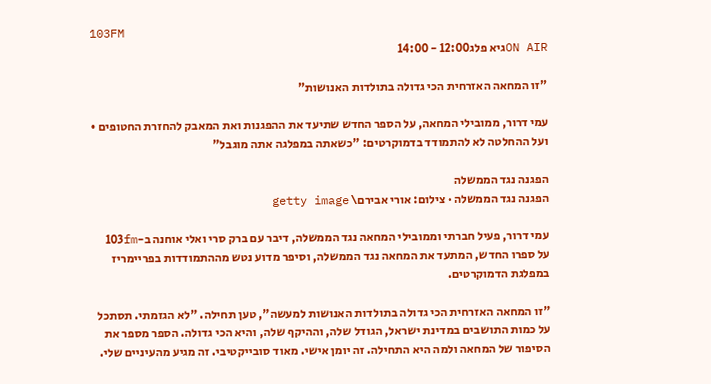103FM
ON AIRגיא פלג12:00 - 14:00

"זו המחאה האזרחית הכי גדולה בתולדות האנושות"

עמי דרור, ממובילי המחאה, על הספר החדש שתיעד את ההפגנות ואת המאבק להחזרת החטופים • ועל ההחלטה לא להתמודד בדמוקרטים: "כשאתה במפלגה אתה מוגבל"

הפגנה נגד הממשלה
הפגנה נגד הממשלה · צילום: אורי אבירם\ getty image

עמי דרור, פעיל חברתי וממובילי המחאה נגד הממשלה, דיבר עם ברק סרי ואלי אוחנה ב-103fm על ספרו החדש, המתעד את המחאה נגד הממשלה, וסיפר מדוע נטש מההתמודדות בפריימריז במפלגת הדמוקרטים.

"זו המחאה האזרחית הכי גדולה בתולדות האנושות למעשה", טען תחילה. "לא הגזמתי. תסתכל על כמות התושבים במדינת ישראל, הגודל שלה, וההיקף שלה, והיא הכי גדולה. הספר מספר את הסיפור של המחאה ולמה היא התחילה. זה יומן אישי. מאוד סובייקטיבי. זה מגיע מהעיניים שלי.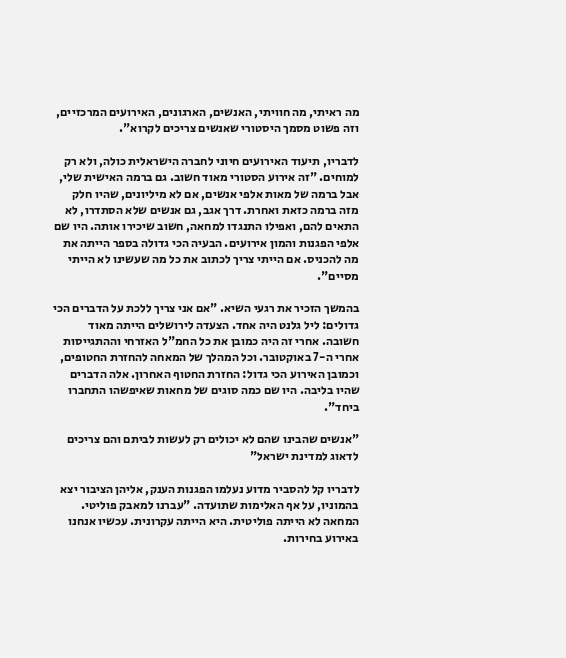מה ראיתי, מה חוויתי, האנשים, הארגונים, האירועים המרכזיים, וזה פשוט מסמך היסטורי שאנשים צריכים לקרוא".

לדבריו, תיעוד האירועים חיוני לחברה הישראלית כולה, ולא רק למוחים. "זה אירוע הסטורי מאוד חשוב. גם ברמה האישית שלי, אבל ברמה של מאות אלפי אנשים, אם לא מיליונים, שהיו חלק מזה ברמה כזאת ואחרת. דרך אגב, גם אנשים שלא הסתדרו, לא התאים להם, ואפילו התנגדו למחאה, חשוב שיכירו אותה. היו שם אלפי הפגנות והמון אירועים. הבעיה הכי גדולה בספר הייתה את מה להכניס. אם הייתי צריך לכתוב את כל מה שעשינו לא הייתי מסיים".

בהמשך הזכיר את רגעי השיא. "אם אני צריך ללכת על הדברים הכי גדולים: ליל גלנט היה אחד. הצעדה לירושלים הייתה מאוד חשובה. אחרי זה היה כמובן את כל החמ"ל האזרחי וההתגייסות אחרי ה-7 באוקטובר. וכל המהלך של המאחה להחזרת החטופים, וכמובן האירוע הכי גדול: החזרת החטוף האחרון. אלה הדברים שהיו בליבה. היו שם כמה סוגים של מחאות שאיפשהו התחברו ביחד".

"אנשים שהבינו שהם לא יכולים רק לעשות לביתם והם צריכים לדאוג למדינת ישראל"

לדבריו קל להסביר מדוע נעלמו הפגנות הענק, אליהן הציבור יצא בהמוניו, על אף האלימות שתועדה. "עברנו למאבק פוליטי. המחאה לא הייתה פוליטית. היא הייתה עקרונית. עכשיו אנחנו באירוע בחירות.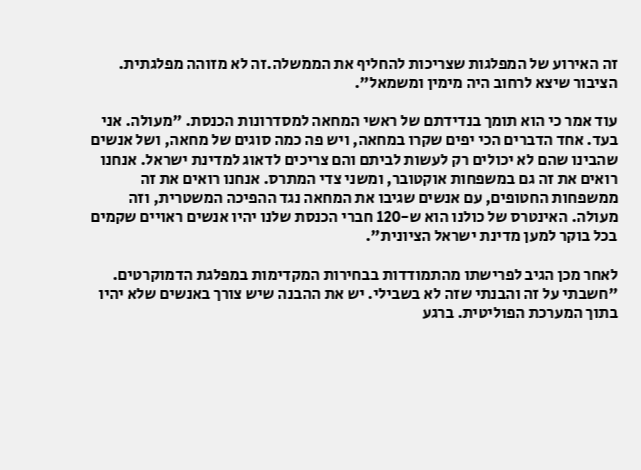זה האירוע של המפלגות שצריכות להחליף את הממשלה.זה לא מזוהה מפלגתית. הציבור שיצא לרחוב היה מימין ומשמאל".

עוד אמר כי הוא תומך בנדידתם של ראשי המחאה למסדרונות הכנסת. "מעולה. אני בעד. אחד הדברים הכי יפים שקרו במחאה, ויש פה כמה סוגים של מחאה, ושל אנשים שהבינו שהם לא יכולים רק לעשות לביתם והם צריכים לדאוג למדינת ישראל. אנחנו רואים את זה גם במשפחות אוקטובר, ומשני צדי המתרס. אנחנו רואים את זה ממשפחות החטופים, עם אנשים שגיבו את המחאה נגד ההפיכה המשטרית, וזה מעולה. האינטרס של כולנו הוא ש-120 חברי הכנסת שלנו יהיו אנשים ראויים שקמים בכל בוקר למען מדינת ישראל הציונית".

לאחר מכן הגיב לפרישתו מהתמודדות בבחירות המקדימות במפלגת הדמוקרטים. "חשבתי על זה והבנתי שזה לא בשבילי. יש את ההבנה שיש צורך באנשים שלא יהיו בתוך המערכת הפוליטית. ברגע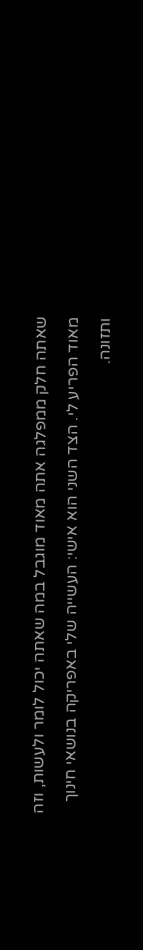שאתה חלק ממפלגה אתה מאוד מוגבל במה שאתה יכול לומר ולעשות, וזה מאוד הפריע לי. הצד השני הוא אישי: העשייה שלי באפריקה בנושאי חינוך ותזונה.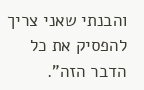והבנתי שאני צריך להפסיק את כל הדבר הזה".